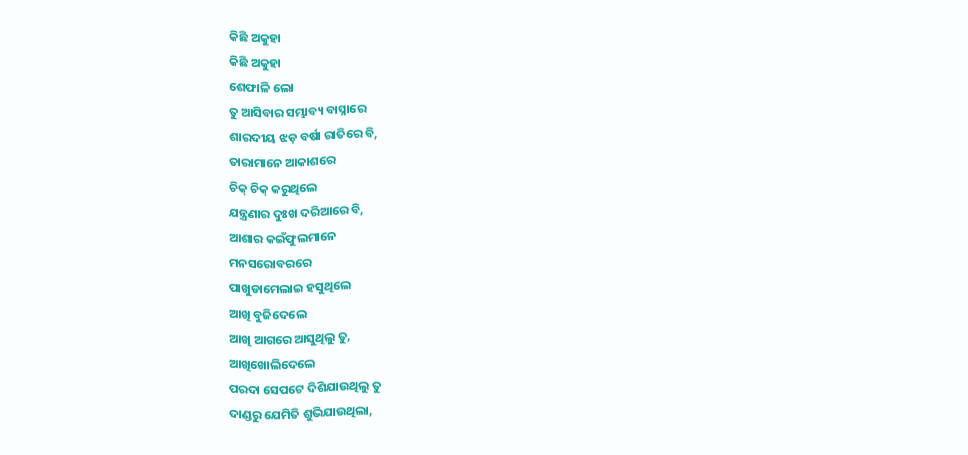କିଛି ଅକୁହା
କିଛି ଅକୁହା
ଶେଫାଳି ଲୋ
ତୁ ଆସିବାର ସମ୍ଭାବ୍ୟ ବାସ୍ନାରେ
ଶାରଦୀୟ ଝଡ଼ ବର୍ଷା ରାତିରେ ବି,
ତାରାମାନେ ଆକାଶରେ
ଚିକ୍ ଚିକ୍ କରୁଥିଲେ
ଯନ୍ତ୍ରଣାର ଦୁଃଖ ଦରିଆରେ ବି,
ଆଶାର କଇଁଫୁଲମାନେ
ମନସରୋବରରେ
ପାଖୁଡାମେଲାଇ ହସୁଥିଲେ
ଆଖି ବୁଜିଦେଲେ
ଆଖି ଆଗରେ ଆସୁଥିଲୁ ତୁ,
ଆଖିଖୋଲିଦେଲେ
ପରଦା ସେପଟେ ଦିଶିଯାଉଥିଲୁ ତୁ
ଦାଣ୍ଡରୁ ଯେମିତି ଶୁଭିଯାଉଥିଲା,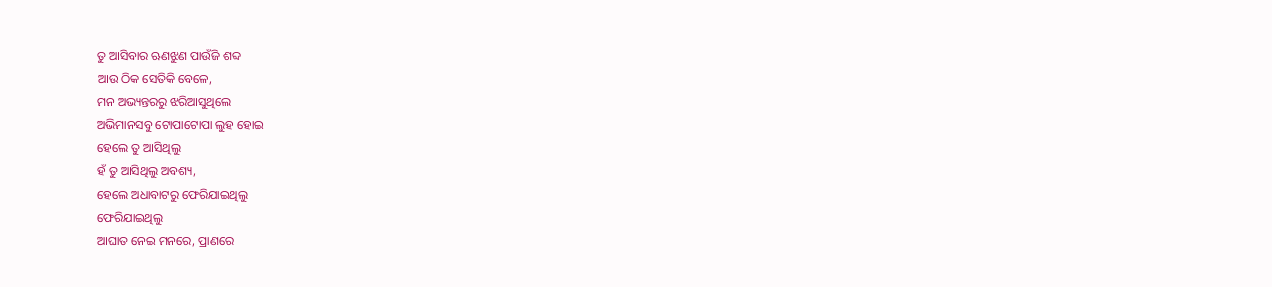ତୁ ଆସିବାର ଋଣଝୁଣ ପାଉଁଜି ଶବ୍ଦ
ଆଉ ଠିକ ସେତିକି ବେଳେ,
ମନ ଅଭ୍ୟନ୍ତରରୁ ଝରିଆସୁଥିଲେ
ଅଭିମାନସବୁ ଟୋପାଟୋପା ଲୁହ ହୋଇ
ହେଲେ ତୁ ଆସିଥିଲୁ
ହଁ ତୁ ଆସିଥିଲୁ ଅବଶ୍ୟ,
ହେଲେ ଅଧାବାଟରୁ ଫେରିଯାଇଥିଲୁ
ଫେରିଯାଇଥିଲୁ
ଆଘାତ ନେଇ ମନରେ, ପ୍ରାଣରେ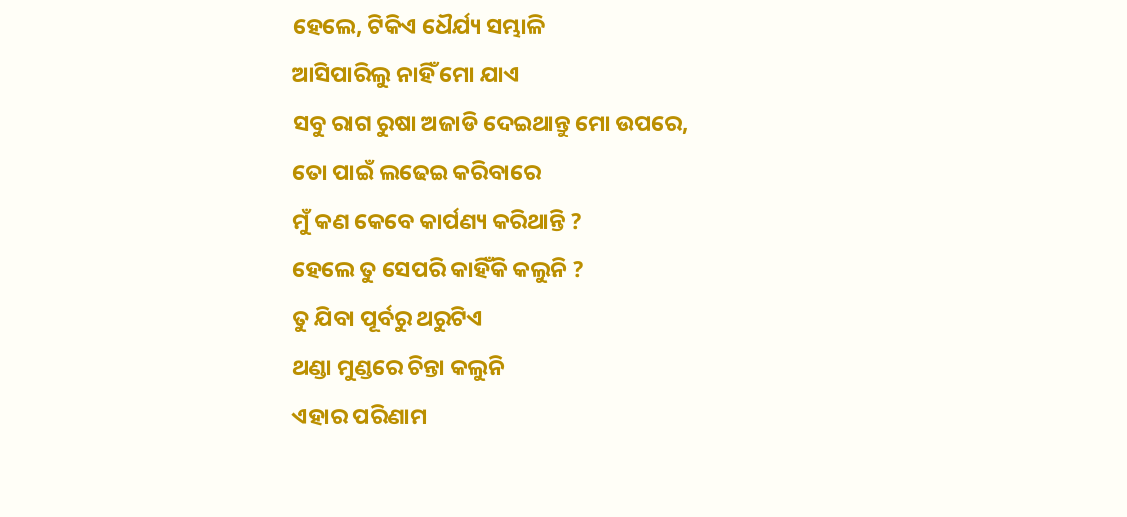ହେଲେ, ଟିକିଏ ଧୈର୍ଯ୍ୟ ସମ୍ଭାଳି
ଆସିପାରିଲୁ ନାହିଁ ମୋ ଯାଏ
ସବୁ ରାଗ ରୁଷା ଅଜାଡି ଦେଇଥାନ୍ତୁ ମୋ ଉପରେ,
ତୋ ପାଇଁ ଲଢେଇ କରିବାରେ
ମୁଁ କଣ କେବେ କାର୍ପଣ୍ୟ କରିଥାନ୍ତି ?
ହେଲେ ତୁ ସେପରି କାହିଁକି କଲୁନି ?
ତୁ ଯିବା ପୂର୍ବରୁ ଥରୁଟିଏ
ଥଣ୍ଡା ମୁଣ୍ଡରେ ଚିନ୍ତା କଲୁନି
ଏହାର ପରିଣାମ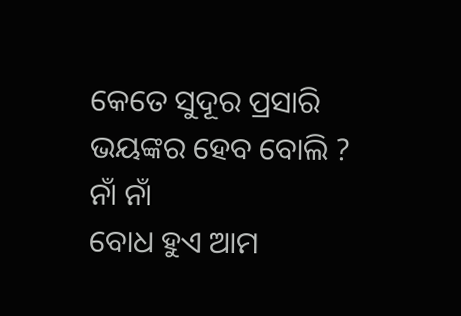କେତେ ସୁଦୂର ପ୍ରସାରି
ଭୟଙ୍କର ହେବ ବୋଲି ?
ନାଁ ନାଁ
ବୋଧ ହୁଏ ଆମ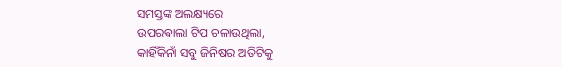ସମସ୍ତଙ୍କ ଅଲକ୍ଷ୍ୟରେ
ଉପରଵାଲା ଟିପ ଚଳାଉଥିଲା,
କାହିଁକିନାଁ ସବୁ ଜିନିଷର ଅତିଟିକୁ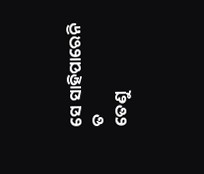ସେ ସାହିପାରେନି ତ
ତେଣୁ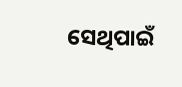ସେଥିପାଇଁ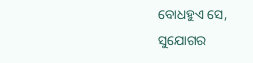ବୋଧହୁଏ ସେ,
ସୁଯୋଗର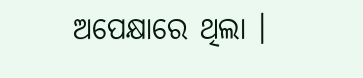ଅପେକ୍ଷାରେ ଥିଲା ।